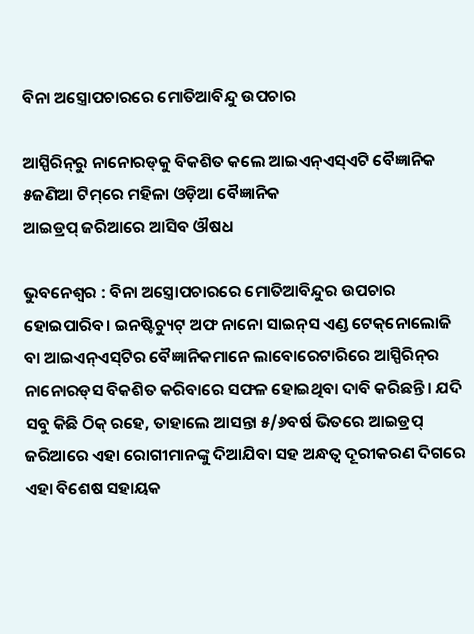ବିନା ଅସ୍ତ୍ରୋପଚାରରେ ମୋତିଆବିନ୍ଦୁ ଉପଚାର

ଆସ୍ପିରିନ୍‌ରୁ ନାନୋରଡ୍‌କୁ ବିକଶିତ କଲେ ଆଇଏନ୍‌ଏସ୍‌ଏଟି ବୈଜ୍ଞାନିକ
୫ଜଣିଆ ଟିମ୍‌ରେ ମହିଳା ଓଡ଼ିଆ ବୈଜ୍ଞାନିକ
ଆଇଡ୍ରପ୍ ଜରିଆରେ ଆସିବ ଔଷଧ

ଭୁବନେଶ୍ୱର : ବିନା ଅସ୍ତ୍ରୋପଚାରରେ ମୋତିଆବିନ୍ଦୁର ଉପଚାର ହୋଇପାରିବ। ଇନଷ୍ଟିଚ୍ୟୁଟ୍‌ ଅଫ ନାନୋ ସାଇନ୍‌ସ ଏଣ୍ଡ ଟେକ୍‌ନୋଲୋଜି ବା ଆଇଏନ୍‌ଏସ୍‌ଟିର ବୈଜ୍ଞାନିକମାନେ ଲାବୋରେଟାରିରେ ଆସ୍ପିରିନ୍‌ର ନାନୋରଡ୍‌ସ ବିକଶିତ କରିବାରେ ସଫଳ ‌ହୋଇଥିବା ଦାବି କରିଛନ୍ତି। ଯଦି ସବୁ କିଛି ଠିକ୍ ରହେ, ତାହାଲେ ଆସନ୍ତା ୫/୬ବର୍ଷ ଭିତରେ ଆଇଡ୍ରପ୍ ଜରିଆରେ ଏହା ରୋଗୀମାନଙ୍କୁ ଦିଆଯିବା ସହ ଅନ୍ଧତ୍ବ ଦୂରୀକରଣ ଦିଗରେ ଏହା ବିଶେଷ ସହାୟକ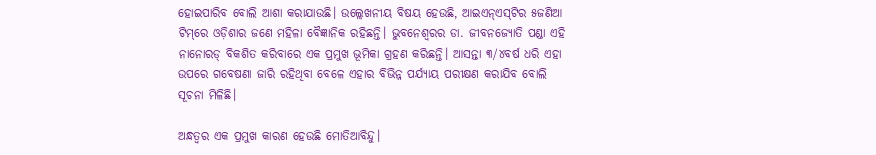ହୋଇପାରିବ ବୋଲି ଆଶା କରାଯାଉଛି। ଉଲ୍ଲେଖନୀୟ ବିଷୟ ହେଉଛି, ଆଇଏନ୍‌ଏସ୍‌ଟିର ୫ଜଣିଆ ଟିମ୍‌ରେ ଓଡ଼ିଶାର ଜଣେ ମହିଳା ବୈଜ୍ଞାନିକ ରହିଛନ୍ତି। ଭୁବନେଶ୍ବରର ଡା. ଜୀବନଜ୍ୟୋତି ପଣ୍ଡା ଏହି ନାନୋରଡ୍‌ ବିକଶିତ କରିବା‌‌ରେ ଏକ ପ୍ରମୁଖ ଭୂମିକା ଗ୍ରହଣ କରିଛନ୍ତି। ଆସନ୍ତା ୩/୪ବର୍ଷ ଧରି ଏହା ଉପରେ ଗବେଷଣା ଜାରି ରହିଥିବା ବେଳେ ଏହାର ବିଭିନ୍ନ ପର୍ଯ୍ୟାୟ ପରୀକ୍ଷଣ କରାଯିବ ବୋଲି ସୂଚନା ମିଳିଛି।

ଅନ୍ଧତ୍ବର ଏକ ପ୍ରମୁଖ କାରଣ ହେଉଛି ମୋତିଆବିନ୍ଦୁ।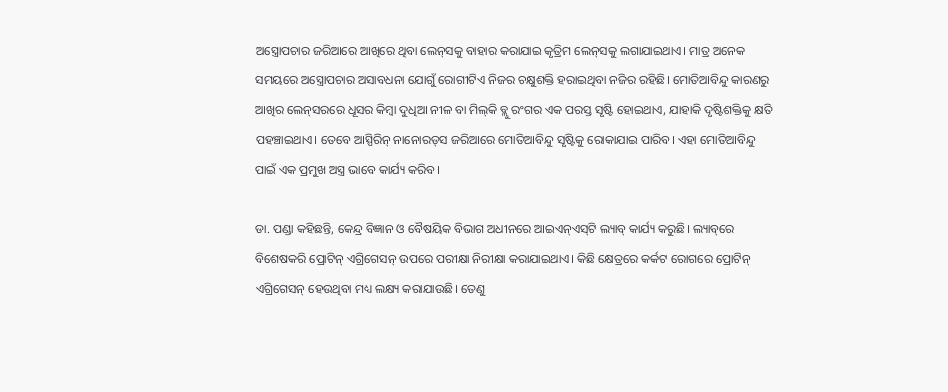ଅସ୍ତ୍ରୋପଚାର ଜରିଆରେ ଆଖିରେ ଥିବା ଲେନ୍‌ସକୁ ବାହାର କରାଯାଇ କୃତ୍ରିମ ଲେନ୍‌ସକୁ ଲଗାଯାଇଥାଏ। ମାତ୍ର ଅନେକ ସମୟରେ ଅସ୍ତ୍ରୋପଚାର ଅସାବଧନା ଯୋଗୁଁ ରୋଗୀଟିଏ ନିଜର ଚକ୍ଷୁଶକ୍ତି ହରାଇଥିବା ନଜିର ରହିଛି। ମୋତିଆବିନ୍ଦୁ କାରଣରୁ ଆଖିର ଲେନ୍‌ସରରେ ଧୂସର କିମ୍ବା ଦୁଧିଆ ନୀଳ ବା ମିଲ୍‌କି ବ୍ଲୁ ରଂଗର ଏକ ପରସ୍ତ ସୃଷ୍ଟି ହୋଇଥାଏ, ଯାହାକି ଦୃଷ୍ଟିଶକ୍ତିକୁ କ୍ଷତି ପହଞ୍ଚାଇଥାଏ। ତେବେ ଆସ୍ପିରିନ୍ ନାନୋରଡ୍‌ସ ଜରିଆରେ ମୋତିଆବିନ୍ଦୁ ସୃଷ୍ଟିକୁ ରୋକାଯାଇ ପାରିବ। ଏହା ମୋତିଆବିନ୍ଦୁ ପାଇଁ ଏକ ପ୍ରମୁଖ ଅସ୍ତ୍ର ଭାବେ କାର୍ଯ୍ୟ କରିବ।

ଡା. ପଣ୍ଡା କହିଛନ୍ତି, କେନ୍ଦ୍ର ବିଜ୍ଞାନ ଓ ବୈଷୟିକ ବିଭାଗ ଅଧୀନ‌ରେ ଆଇଏନ୍‌ଏସ୍‌ଟି ଲ୍ୟାବ୍‌ କାର୍ଯ୍ୟ କରୁଛି। ଲ୍ୟାବ୍‌ରେ ବିଶେଷକରି ପ୍ରୋଟିନ୍ ଏଗ୍ରିଗେସନ୍ ଉପରେ ପରୀକ୍ଷା ନିରୀକ୍ଷା କରାଯାଇଥାଏ। କିଛି କ୍ଷେତ୍ରରେ କର୍କଟ ରୋଗରେ ପ୍ରୋଟିନ୍ ଏଗ୍ରିଗେସନ୍ ହେଉଥିବା ମଧ୍ୟ ଲକ୍ଷ୍ୟ କରାଯାଉଛି। ତେଣୁ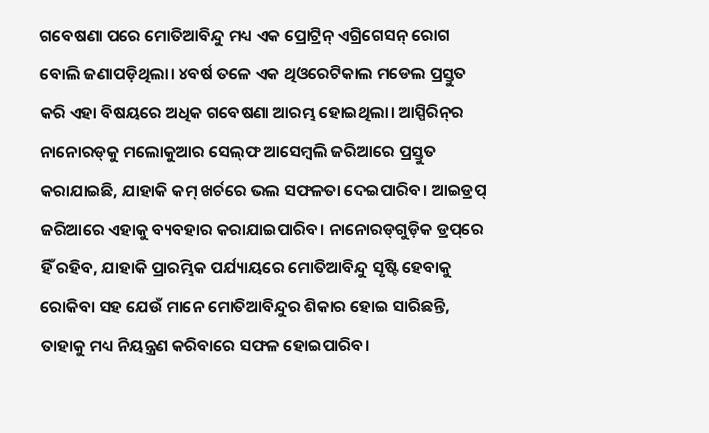ଗବେଷଣା ପରେ ମୋତିଆବିନ୍ଦୁ ମଧ୍ୟ ଏକ ପ୍ରୋଟ୍ରିନ୍ ଏଗ୍ରିଗେସନ୍ ରୋଗ ବୋଲି ଜଣାପଡ଼ିଥିଲା। ୪ବର୍ଷ ତଳେ ଏକ ଥିଓରେଟିକାଲ ମଡେଲ ପ୍ରସ୍ତୁତ କରି ଏହା ବିଷୟରେ ଅଧିକ ଗବେଷଣା ଆରମ୍ଭ ହୋଇଥିଲା। ଆସ୍ପିରିନ୍‌ର ନାନୋରଡ୍‌କୁ ମଲୋକୁଆର ସେଲ୍‌ଫ ଆସେମ୍ବଲି ଜରିଆରେ ପ୍ରସ୍ତୁତ କରାଯାଇଛି, ଯାହାକି କମ୍ ଖର୍ଚରେ ଭଲ ସଫଳତା ଦେଇପାରିବ। ଆଇଡ୍ରପ୍ ଜରିଆରେ ଏହାକୁ ବ୍ୟବହାର କରାଯାଇପାରିବ। ନାନୋରଡ୍‌ଗୁଡ଼ିକ ଡ୍ରପ୍‌ରେ ହିଁ ରହିବ, ଯାହାକି ପ୍ରାରମ୍ଭିକ ପର୍ଯ୍ୟାୟରେ ମୋତିଆବିନ୍ଦୁ ସୃଷ୍ଟି ହେବାକୁ ରୋକିବା ସହ ‌ଯେଉଁ ‌ମାନେ ମୋତିଆବିନ୍ଦୁର ଶିକାର ହୋଇ ସାରିଛନ୍ତି, ତାହାକୁ ମଧ୍ୟ ନିୟନ୍ତ୍ରଣ କରିବାରେ ସଫଳ ହୋଇପାରିବ।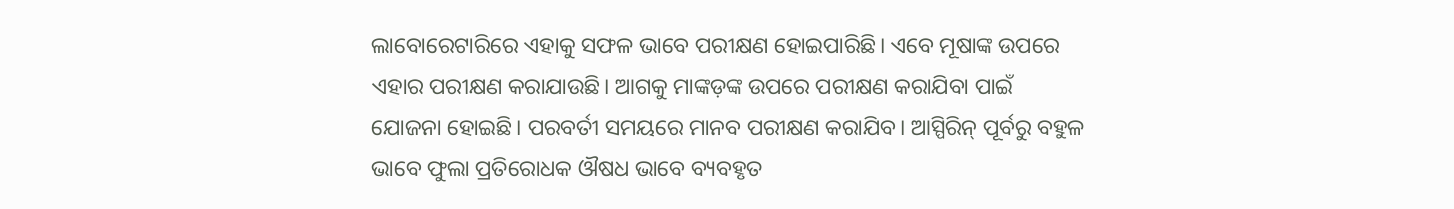ଲାବୋରେଟାରିରେ ଏହାକୁ ସଫଳ ଭାବେ ପରୀକ୍ଷଣ ହୋଇପାରିଛି। ଏବେ ମୂଷାଙ୍କ ଉପରେ ଏହାର ପରୀକ୍ଷଣ କରାଯାଉଛି। ଆଗକୁ ମାଙ୍କଡ଼ଙ୍କ ଉପରେ ପରୀକ୍ଷଣ କରାଯିବା ପାଇଁ ଯୋଜନା ହୋଇଛି। ପରବର୍ତୀ ସମୟରେ ମାନବ ପରୀକ୍ଷଣ କରାଯିବ। ଆସ୍ପିରିନ୍ ପୂର୍ବରୁ ବହୁଳ ଭାବେ ଫୁଲା ପ୍ରତି‌ରୋଧକ ଔଷଧ ଭାବେ ବ୍ୟବହୃତ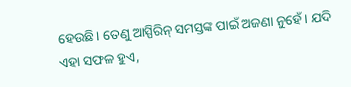ହେଉଛି। ତେଣୁ ଆସ୍ପିରିନ୍‌ ସମସ୍ତଙ୍କ ପାଇଁ ଅଜଣା ନୁହେଁ। ଯଦି ଏହା ସଫଳ ହୁଏ,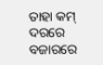ତାହା କମ୍ ଦରରେ ବଜାରରେ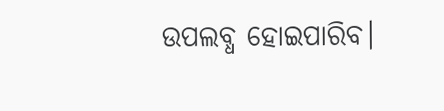ଉପଲବ୍ଧ ହୋଇପାରିବ।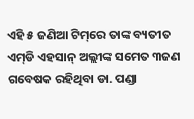ଏହି ୫ ଜଣିଆ ଟିମ୍‌ରେ ତାଙ୍କ ବ୍ୟତୀତ ଏମ୍‌ଡି ଏହସାନ୍ ଅଲ୍ଲୀଙ୍କ ସମେତ ୩ଜଣ ଗବେଷକ ରହିଥିବା ଡା. ପଣ୍ଡା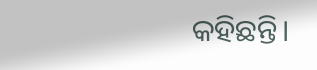କହିଛନ୍ତି।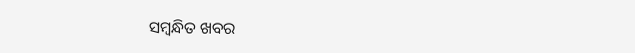ସମ୍ବନ୍ଧିତ ଖବର